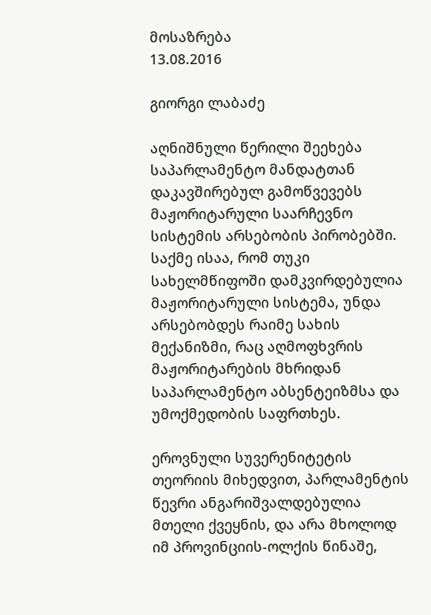მოსაზრება
13.08.2016

გიორგი ლაბაძე

აღნიშნული წერილი შეეხება საპარლამენტო მანდატთან დაკავშირებულ გამოწვევებს მაჟორიტარული საარჩევნო სისტემის არსებობის პირობებში. საქმე ისაა, რომ თუკი სახელმწიფოში დამკვირდებულია მაჟორიტარული სისტემა, უნდა არსებობდეს რაიმე სახის მექანიზმი, რაც აღმოფხვრის მაჟორიტარების მხრიდან საპარლამენტო აბსენტეიზმსა და უმოქმედობის საფრთხეს.

ეროვნული სუვერენიტეტის თეორიის მიხედვით, პარლამენტის წევრი ანგარიშვალდებულია მთელი ქვეყნის, და არა მხოლოდ იმ პროვინციის-ოლქის წინაშე,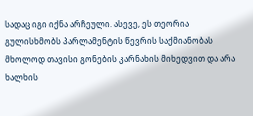სადაც იგი იქნა არჩეული. ასევე, ეს თეორია გულისხმობს პარლამენტის წევრის საქმიანობას მხოლოდ თავისი გონების კარნახის მიხედვით და არა ხალხის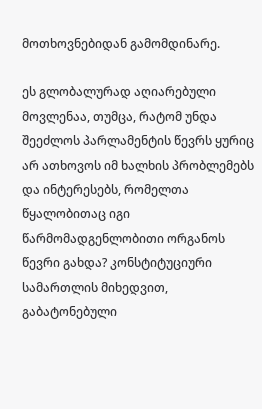მოთხოვნებიდან გამომდინარე.

ეს გლობალურად აღიარებული მოვლენაა, თუმცა, რატომ უნდა შეეძლოს პარლამენტის წევრს ყურიც არ ათხოვოს იმ ხალხის პრობლემებს და ინტერესებს, რომელთა წყალობითაც იგი წარმომადგენლობითი ორგანოს წევრი გახდა? კონსტიტუციური სამართლის მიხედვით, გაბატონებული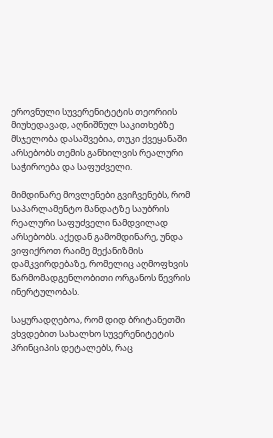ეროვნული სუვერენიტეტის თეორიის მიუხედავად, აღნიშნულ საკითხებზე მსჯელობა დასაშვებია, თუკი ქვეყანაში არსებობს თემის განხილვის რეალური საჭიროება და საფუძველი.

მიმდინარე მოვლენები გვიჩვენებს, რომ საპარლამენტო მანდატზე საუბრის რეალური საფუძველი ნამდვილად არსებობს. აქედან გამომდინარე, უნდა ვიფიქროთ რაიმე მექანიზმის დამკვირდებაზე, რომელიც აღმოფხვის წარმომადგენლობითი ორგანოს წევრის ინერტულობას.

საყურადღებოა, რომ დიდ ბრიტანეთში ვხვდებით სახალხო სუვერენიტეტის პრინციპის დეტალებს, რაც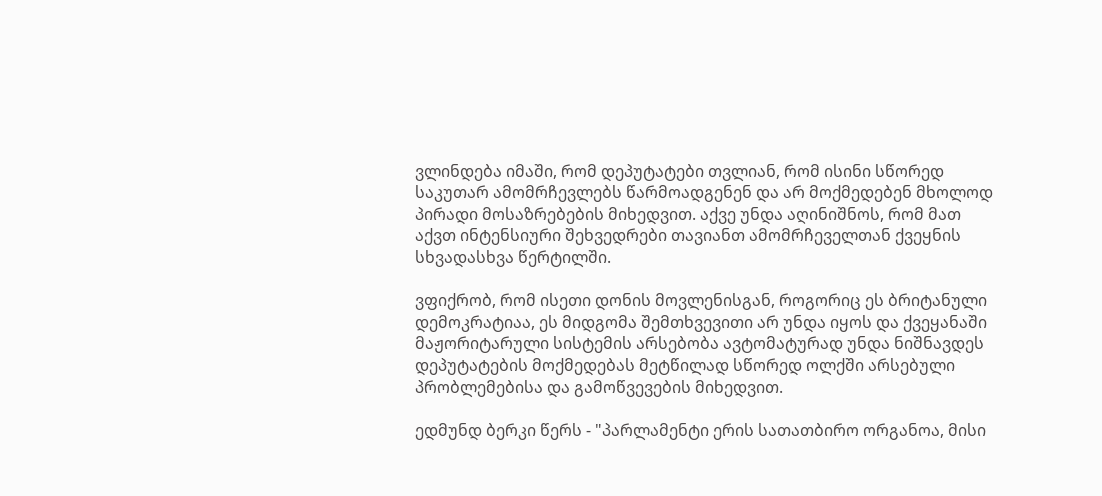ვლინდება იმაში, რომ დეპუტატები თვლიან, რომ ისინი სწორედ საკუთარ ამომრჩევლებს წარმოადგენენ და არ მოქმედებენ მხოლოდ პირადი მოსაზრებების მიხედვით. აქვე უნდა აღინიშნოს, რომ მათ აქვთ ინტენსიური შეხვედრები თავიანთ ამომრჩეველთან ქვეყნის სხვადასხვა წერტილში.

ვფიქრობ, რომ ისეთი დონის მოვლენისგან, როგორიც ეს ბრიტანული დემოკრატიაა, ეს მიდგომა შემთხვევითი არ უნდა იყოს და ქვეყანაში მაჟორიტარული სისტემის არსებობა ავტომატურად უნდა ნიშნავდეს დეპუტატების მოქმედებას მეტწილად სწორედ ოლქში არსებული პრობლემებისა და გამოწვევების მიხედვით.

ედმუნდ ბერკი წერს - "პარლამენტი ერის სათათბირო ორგანოა, მისი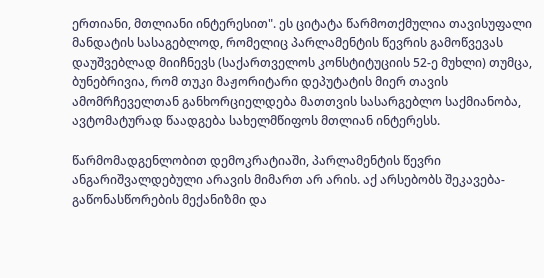ერთიანი, მთლიანი ინტერესით". ეს ციტატა წარმოთქმულია თავისუფალი მანდატის სასაგებლოდ, რომელიც პარლამენტის წევრის გამოწვევას დაუშვებლად მიიჩნევს (საქართველოს კონსტიტუციის 52-ე მუხლი) თუმცა, ბუნებრივია, რომ თუკი მაჟორიტარი დეპუტატის მიერ თავის ამომრჩეველთან განხორციელდება მათთვის სასარგებლო საქმიანობა, ავტომატურად წაადგება სახელმწიფოს მთლიან ინტერესს.

წარმომადგენლობით დემოკრატიაში, პარლამენტის წევრი ანგარიშვალდებული არავის მიმართ არ არის. აქ არსებობს შეკავება-გაწონასწორების მექანიზმი და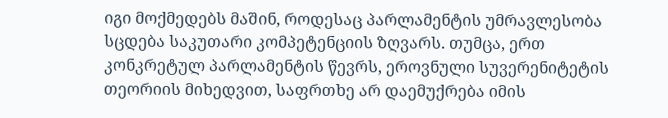იგი მოქმედებს მაშინ, როდესაც პარლამენტის უმრავლესობა სცდება საკუთარი კომპეტენციის ზღვარს. თუმცა, ერთ კონკრეტულ პარლამენტის წევრს, ეროვნული სუვერენიტეტის თეორიის მიხედვით, საფრთხე არ დაემუქრება იმის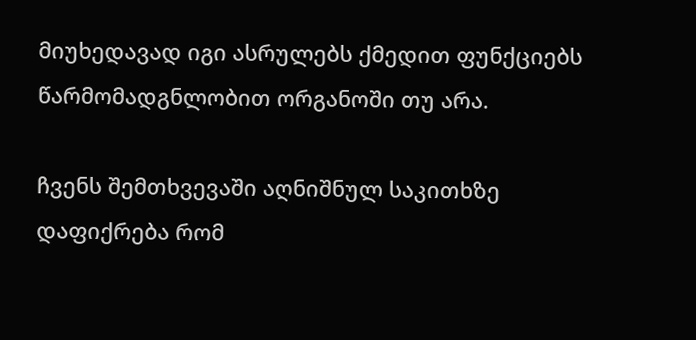მიუხედავად იგი ასრულებს ქმედით ფუნქციებს წარმომადგნლობით ორგანოში თუ არა.

ჩვენს შემთხვევაში აღნიშნულ საკითხზე დაფიქრება რომ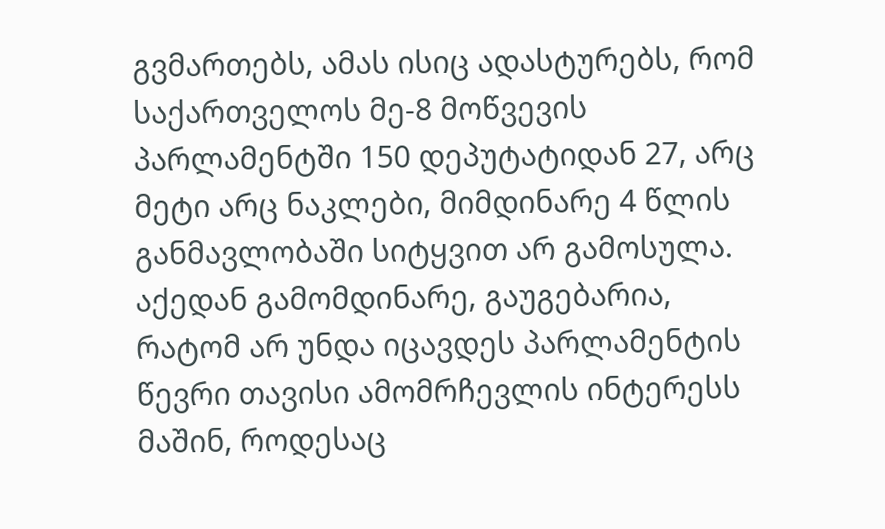გვმართებს, ამას ისიც ადასტურებს, რომ საქართველოს მე-8 მოწვევის პარლამენტში 150 დეპუტატიდან 27, არც მეტი არც ნაკლები, მიმდინარე 4 წლის განმავლობაში სიტყვით არ გამოსულა. აქედან გამომდინარე, გაუგებარია, რატომ არ უნდა იცავდეს პარლამენტის წევრი თავისი ამომრჩევლის ინტერესს მაშინ, როდესაც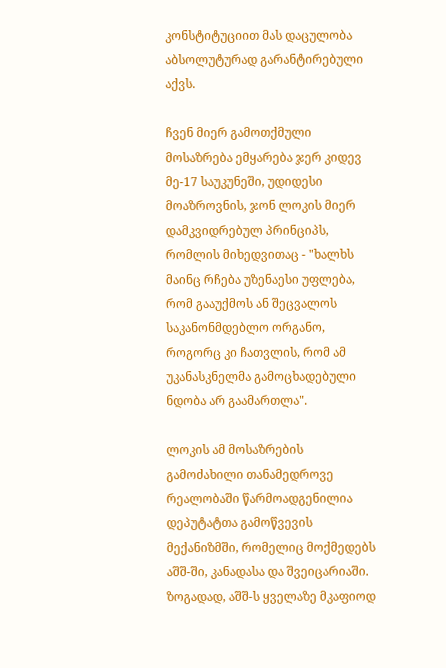კონსტიტუციით მას დაცულობა აბსოლუტურად გარანტირებული აქვს.

ჩვენ მიერ გამოთქმული მოსაზრება ემყარება ჯერ კიდევ მე-17 საუკუნეში, უდიდესი მოაზროვნის, ჯონ ლოკის მიერ დამკვიდრებულ პრინციპს, რომლის მიხედვითაც - "ხალხს მაინც რჩება უზენაესი უფლება, რომ გააუქმოს ან შეცვალოს საკანონმდებლო ორგანო, როგორც კი ჩათვლის, რომ ამ უკანასკნელმა გამოცხადებული ნდობა არ გაამართლა".

ლოკის ამ მოსაზრების გამოძახილი თანამედროვე რეალობაში წარმოადგენილია დეპუტატთა გამოწვევის მექანიზმში, რომელიც მოქმედებს აშშ-ში, კანადასა და შვეიცარიაში. ზოგადად, აშშ-ს ყველაზე მკაფიოდ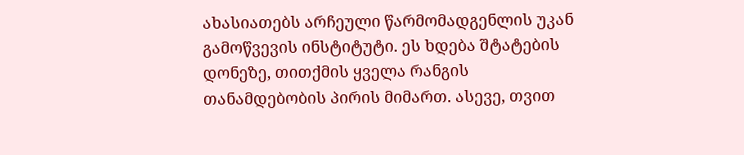ახასიათებს არჩეული წარმომადგენლის უკან გამოწვევის ინსტიტუტი. ეს ხდება შტატების დონეზე, თითქმის ყველა რანგის თანამდებობის პირის მიმართ. ასევე, თვით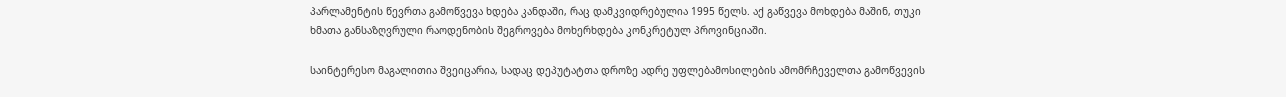პარლამენტის წევრთა გამოწვევა ხდება კანდაში, რაც დამკვიდრებულია 1995 წელს. აქ გაწვევა მოხდება მაშინ, თუკი ხმათა განსაზღვრული რაოდენობის შეგროვება მოხერხდება კონკრეტულ პროვინციაში.

საინტერესო მაგალითია შვეიცარია, სადაც დეპუტატთა დროზე ადრე უფლებამოსილების ამომრჩეველთა გამოწვევის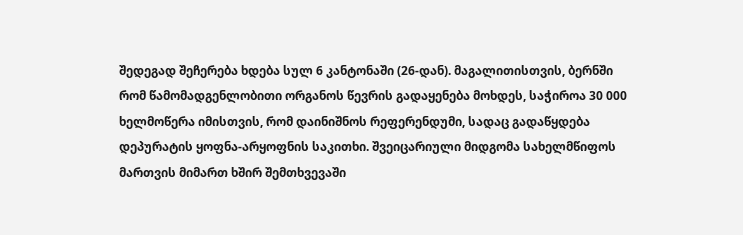შედეგად შეჩერება ხდება სულ 6 კანტონაში (26-დან). მაგალითისთვის, ბერნში რომ წამომადგენლობითი ორგანოს წევრის გადაყენება მოხდეს, საჭიროა 30 000 ხელმოწერა იმისთვის, რომ დაინიშნოს რეფერენდუმი, სადაც გადაწყდება დეპურატის ყოფნა-არყოფნის საკითხი. შვეიცარიული მიდგომა სახელმწიფოს მართვის მიმართ ხშირ შემთხვევაში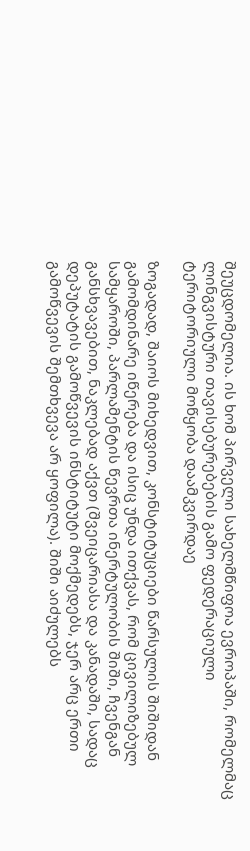შეუცდომელია. ის ხომ პირველი სახელმწიფოა ევროპაში, რომელმაც ლინგვისტური თავისებურებების გამო ფედერაციული ტერიტორიული მოწყობა დაამკვირდაე

ზოგადად, შაიოს მიხედვით, კონსტიტუციები წარსულის შიშიდან გამომდინარე იწერება და ისიც უნდა ითქვას, რომ ცივილიზებულ სამყაროში, პარლამენტის წევრთა ინერტულობის შიში, ჩვენგან განსხვავებით, ნაკლებად აქვთ (შვეიცარიასა და კანადაში, სადაც დეპუტატის გამოწვევის ინსტიტუტი მოქმედებს, ჯერ არც ერთი გამოწვევის შემთხვევა არ ყოფილა). შიში აიძულებს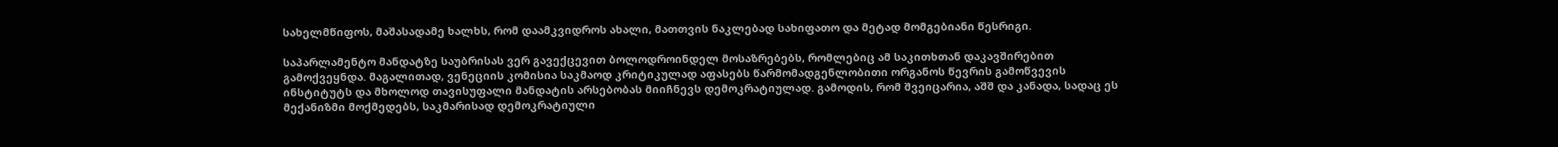სახელმწიფოს, მაშასადამე ხალხს, რომ დაამკვიდროს ახალი, მათთვის ნაკლებად სახიფათო და მეტად მომგებიანი წესრიგი.

საპარლამენტო მანდატზე საუბრისას ვერ გავექცევით ბოლოდროინდელ მოსაზრებებს, რომლებიც ამ საკითხთან დაკავშირებით გამოქვეყნდა. მაგალითად, ვენეციის კომისია საკმაოდ კრიტიკულად აფასებს წარმომადგენლობითი ორგანოს წევრის გამოწვევის ინსტიტუტს და მხოლოდ თავისუფალი მანდატის არსებობას მიიჩნევს დემოკრატიულად. გამოდის, რომ შვეიცარია, აშშ და კანადა, სადაც ეს მექანიზმი მოქმედებს, საკმარისად დემოკრატიული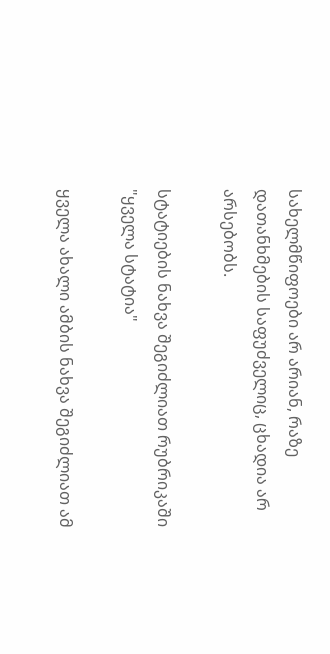სახელმწიფოები არ არიან, რაზე დათანხმების საფუძველიც, ცხადია არ არსებობს.

სტატიების ნახვა შეგიძლიათ რუბრიკაში "ყველა სტატია"

ყველა ახალი ამბის ნახვა შეგიძლიათ ამ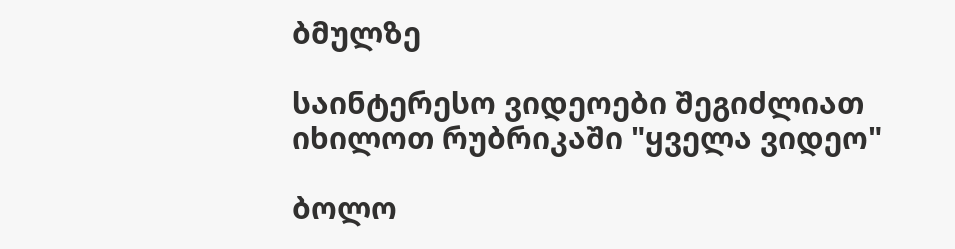ბმულზე

საინტერესო ვიდეოები შეგიძლიათ იხილოთ რუბრიკაში "ყველა ვიდეო"

ბოლო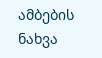ამბების ნახვა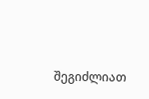შეგიძლიათ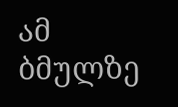ამ ბმულზე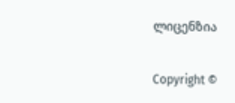ლიცენზია

Copyright ©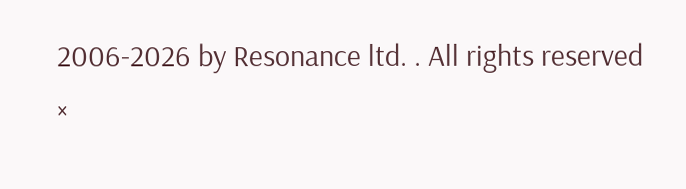2006-2026 by Resonance ltd. . All rights reserved
×